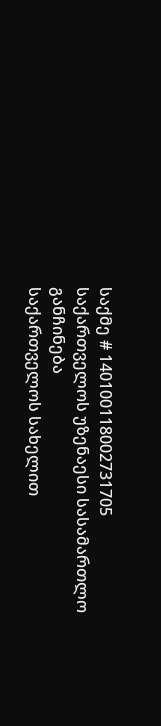საქმე # 140100118002731705
საქართველოს უზენაესი სასამართლო
განჩინება
საქართველოს სახელით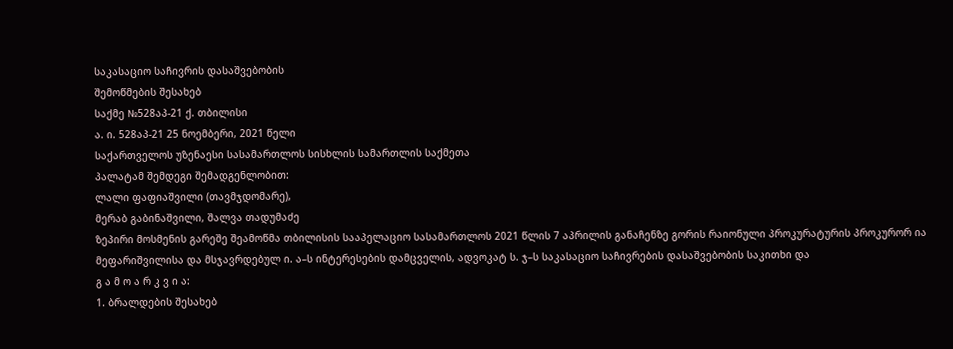საკასაციო საჩივრის დასაშვებობის
შემოწმების შესახებ
საქმე №528აპ-21 ქ. თბილისი
ა. ი. 528აპ-21 25 ნოემბერი, 2021 წელი
საქართველოს უზენაესი სასამართლოს სისხლის სამართლის საქმეთა
პალატამ შემდეგი შემადგენლობით:
ლალი ფაფიაშვილი (თავმჯდომარე),
მერაბ გაბინაშვილი, შალვა თადუმაძე
ზეპირი მოსმენის გარეშე შეამოწმა თბილისის სააპელაციო სასამართლოს 2021 წლის 7 აპრილის განაჩენზე გორის რაიონული პროკურატურის პროკურორ ია მეფარიშვილისა და მსჯავრდებულ ი. ა–ს ინტერესების დამცველის, ადვოკატ ს. ჯ–ს საკასაციო საჩივრების დასაშვებობის საკითხი და
გ ა მ ო ა რ კ ვ ი ა:
1. ბრალდების შესახებ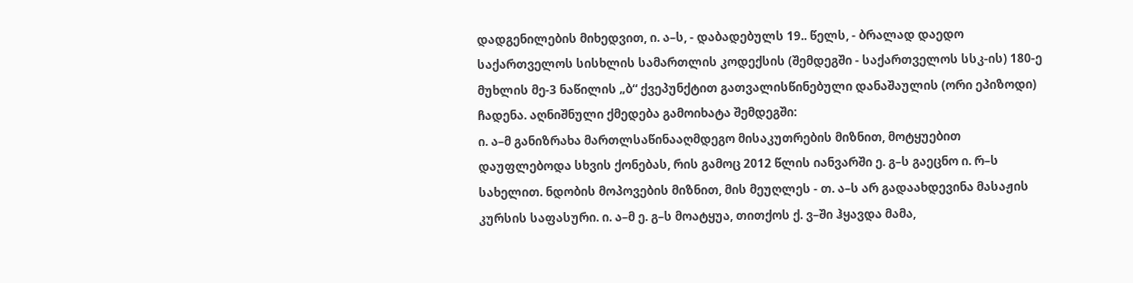დადგენილების მიხედვით, ი. ა–ს, - დაბადებულს 19.. წელს, - ბრალად დაედო საქართველოს სისხლის სამართლის კოდექსის (შემდეგში - საქართველოს სსკ-ის) 180-ე მუხლის მე-3 ნაწილის „ბ“ ქვეპუნქტით გათვალისწინებული დანაშაულის (ორი ეპიზოდი) ჩადენა. აღნიშნული ქმედება გამოიხატა შემდეგში:
ი. ა–მ განიზრახა მართლსაწინააღმდეგო მისაკუთრების მიზნით, მოტყუებით
დაუფლებოდა სხვის ქონებას, რის გამოც 2012 წლის იანვარში ე. გ–ს გაეცნო ი. რ–ს სახელით. ნდობის მოპოვების მიზნით, მის მეუღლეს - თ. ა–ს არ გადაახდევინა მასაჟის კურსის საფასური. ი. ა–მ ე. გ–ს მოატყუა, თითქოს ქ. ვ–ში ჰყავდა მამა,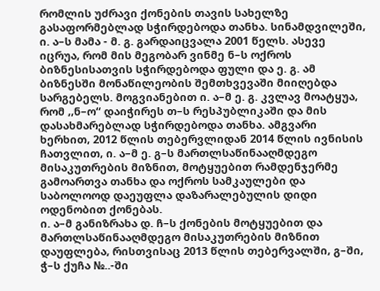რომლის უძრავი ქონების თავის სახელზე გასაფორმებლად სჭირდებოდა თანხა. სინამდვილეში, ი. ა–ს მამა - მ. გ. გარდაიცვალა 2001 წელს. ასევე იცრუა, რომ მის მეგობარ ვინმე ნ–ს ოქროს ბიზნესისათვის სჭირდებოდა ფული და ე. გ. ამ ბიზნესში მონაწილეობის შემთხვევაში მიიღებდა სარგებელს. მოგვიანებით ი. ა–მ ე. გ. კვლავ მოატყუა, რომ ,,ნ–ო“ დაიჭირეს თ–ს რესპუბლიკაში და მის დასახმარებლად სჭირდებოდა თანხა. ამგვარი ხერხით, 2012 წლის თებერვლიდან 2014 წლის ივნისის ჩათვლით, ი. ა–მ ე. გ–ს მართლსაწინააღმდეგო მისაკუთრების მიზნით, მოტყუებით რამდენჯერმე გამოართვა თანხა და ოქროს სამკაულები და საბოლოოდ დაეუფლა დაზარალებულის დიდი ოდენობით ქონებას.
ი. ა–მ განიზრახა დ. ჩ–ს ქონების მოტყუებით და მართლსაწინააღმდეგო მისაკუთრების მიზნით დაუფლება, რისთვისაც 2013 წლის თებერვალში, გ–ში, ჭ–ს ქუჩა №..-ში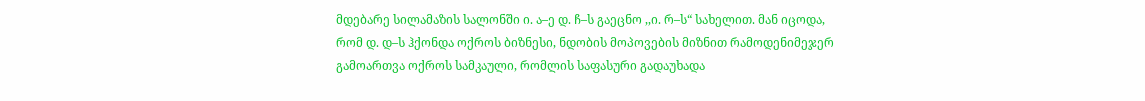მდებარე სილამაზის სალონში ი. ა–ე დ. ჩ–ს გაეცნო ,,ი. რ–ს“ სახელით. მან იცოდა, რომ დ. დ–ს ჰქონდა ოქროს ბიზნესი, ნდობის მოპოვების მიზნით რამოდენიმეჯერ გამოართვა ოქროს სამკაული, რომლის საფასური გადაუხადა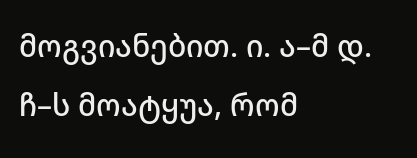მოგვიანებით. ი. ა–მ დ. ჩ–ს მოატყუა, რომ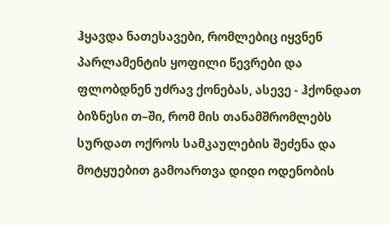ჰყავდა ნათესავები, რომლებიც იყვნენ პარლამენტის ყოფილი წევრები და ფლობდნენ უძრავ ქონებას, ასევე - ჰქონდათ ბიზნესი თ–ში, რომ მის თანამშრომლებს სურდათ ოქროს სამკაულების შეძენა და მოტყუებით გამოართვა დიდი ოდენობის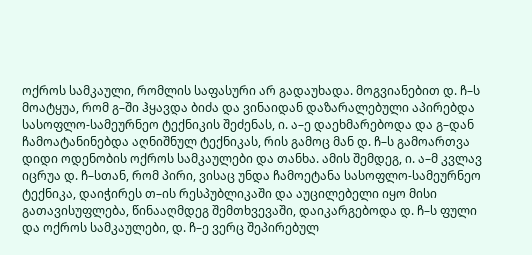ოქროს სამკაული, რომლის საფასური არ გადაუხადა. მოგვიანებით დ. ჩ–ს მოატყუა, რომ გ–ში ჰყავდა ბიძა და ვინაიდან დაზარალებული აპირებდა სასოფლო-სამეურნეო ტექნიკის შეძენას, ი. ა–ე დაეხმარებოდა და გ–დან ჩამოატანინებდა აღნიშნულ ტექნიკას, რის გამოც მან დ. ჩ–ს გამოართვა დიდი ოდენობის ოქროს სამკაულები და თანხა. ამის შემდეგ, ი. ა–მ კვლავ იცრუა დ. ჩ–სთან, რომ პირი, ვისაც უნდა ჩამოეტანა სასოფლო-სამეურნეო ტექნიკა, დაიჭირეს თ–ის რესპუბლიკაში და აუცილებელი იყო მისი გათავისუფლება, წინააღმდეგ შემთხვევაში, დაიკარგებოდა დ. ჩ–ს ფული და ოქროს სამკაულები, დ. ჩ–ე ვერც შეპირებულ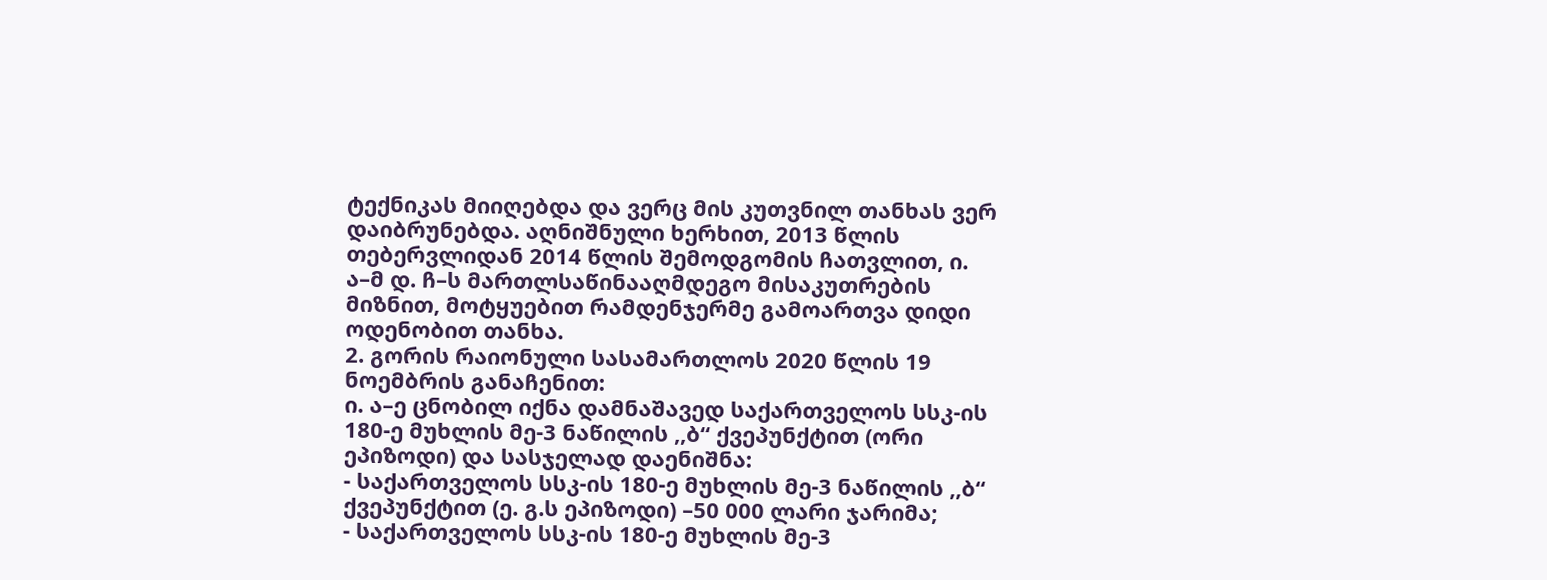ტექნიკას მიიღებდა და ვერც მის კუთვნილ თანხას ვერ დაიბრუნებდა. აღნიშნული ხერხით, 2013 წლის თებერვლიდან 2014 წლის შემოდგომის ჩათვლით, ი. ა–მ დ. ჩ–ს მართლსაწინააღმდეგო მისაკუთრების მიზნით, მოტყუებით რამდენჯერმე გამოართვა დიდი ოდენობით თანხა.
2. გორის რაიონული სასამართლოს 2020 წლის 19 ნოემბრის განაჩენით:
ი. ა–ე ცნობილ იქნა დამნაშავედ საქართველოს სსკ-ის 180-ე მუხლის მე-3 ნაწილის ,,ბ“ ქვეპუნქტით (ორი ეპიზოდი) და სასჯელად დაენიშნა:
- საქართველოს სსკ-ის 180-ე მუხლის მე-3 ნაწილის ,,ბ“ ქვეპუნქტით (ე. გ.ს ეპიზოდი) –50 000 ლარი ჯარიმა;
- საქართველოს სსკ-ის 180-ე მუხლის მე-3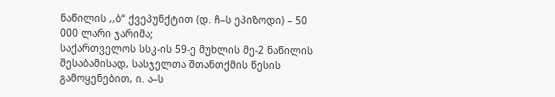ნაწილის ,,ბ“ ქვეპუნქტით (დ. ჩ–ს ეპიზოდი) – 50 000 ლარი ჯარიმა;
საქართველოს სსკ-ის 59-ე მუხლის მე-2 ნაწილის შესაბამისად, სასჯელთა შთანთქმის წესის გამოყენებით, ი. ა–ს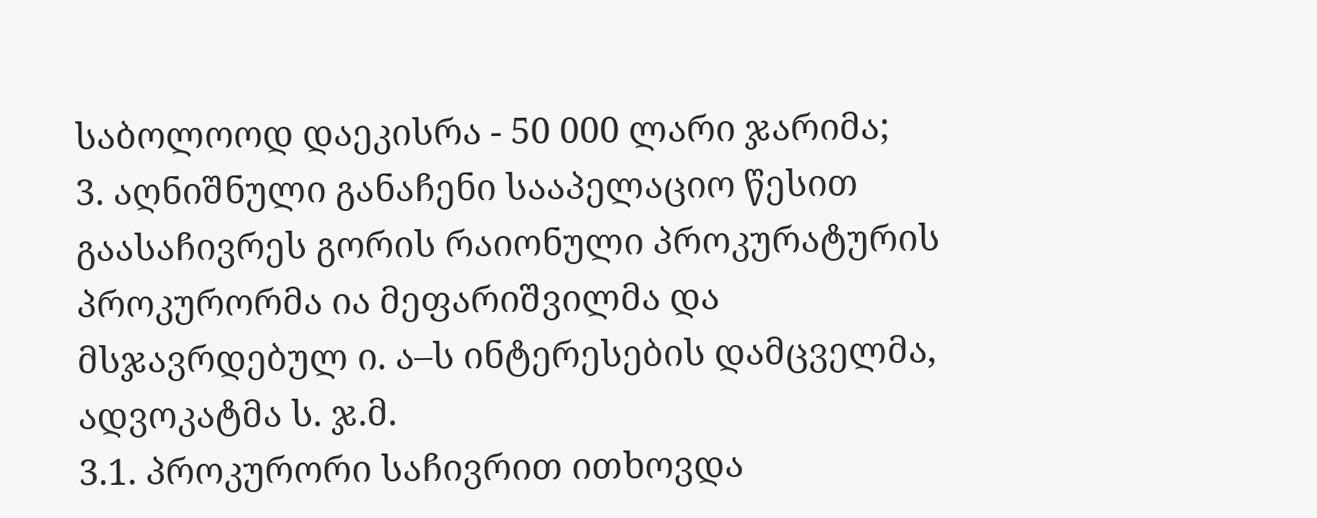საბოლოოდ დაეკისრა - 50 000 ლარი ჯარიმა;
3. აღნიშნული განაჩენი სააპელაციო წესით გაასაჩივრეს გორის რაიონული პროკურატურის პროკურორმა ია მეფარიშვილმა და მსჯავრდებულ ი. ა–ს ინტერესების დამცველმა, ადვოკატმა ს. ჯ.მ.
3.1. პროკურორი საჩივრით ითხოვდა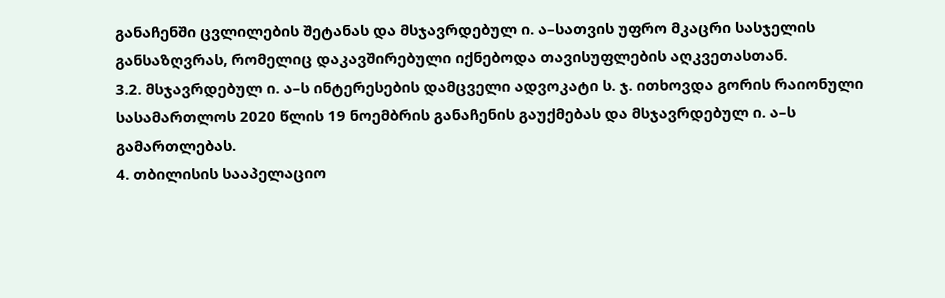განაჩენში ცვლილების შეტანას და მსჯავრდებულ ი. ა–სათვის უფრო მკაცრი სასჯელის განსაზღვრას, რომელიც დაკავშირებული იქნებოდა თავისუფლების აღკვეთასთან.
3.2. მსჯავრდებულ ი. ა–ს ინტერესების დამცველი ადვოკატი ს. ჯ. ითხოვდა გორის რაიონული სასამართლოს 2020 წლის 19 ნოემბრის განაჩენის გაუქმებას და მსჯავრდებულ ი. ა–ს გამართლებას.
4. თბილისის სააპელაციო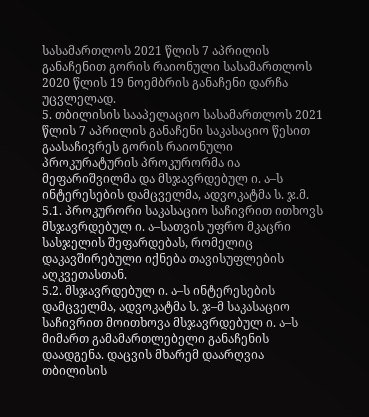სასამართლოს 2021 წლის 7 აპრილის განაჩენით გორის რაიონული სასამართლოს 2020 წლის 19 ნოემბრის განაჩენი დარჩა უცვლელად.
5. თბილისის სააპელაციო სასამართლოს 2021 წლის 7 აპრილის განაჩენი საკასაციო წესით გაასაჩივრეს გორის რაიონული პროკურატურის პროკურორმა ია მეფარიშვილმა და მსჯავრდებულ ი. ა–ს ინტერესების დამცველმა, ადვოკატმა ს. ჯ.მ.
5.1. პროკურორი საკასაციო საჩივრით ითხოვს მსჯავრდებულ ი. ა–სათვის უფრო მკაცრი სასჯელის შეფარდებას, რომელიც დაკავშირებული იქნება თავისუფლების აღკვეთასთან.
5.2. მსჯავრდებულ ი. ა–ს ინტერესების დამცველმა, ადვოკატმა ს. ჯ–მ საკასაციო საჩივრით მოითხოვა მსჯავრდებულ ი. ა–ს მიმართ გამამართლებელი განაჩენის დაადგენა. დაცვის მხარემ დაარღვია თბილისის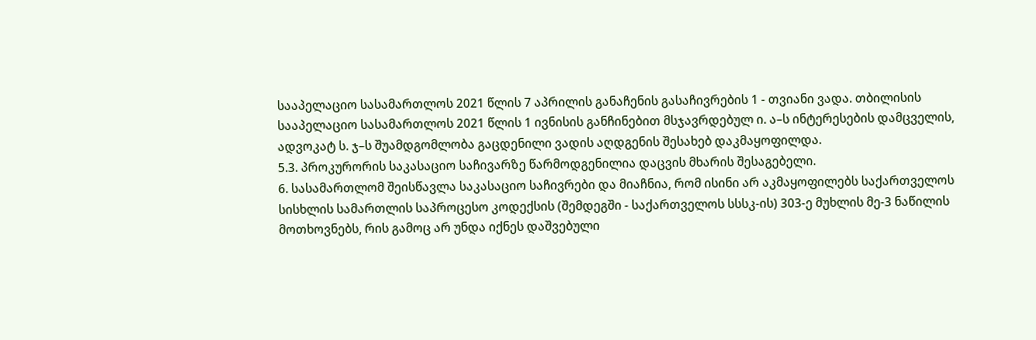სააპელაციო სასამართლოს 2021 წლის 7 აპრილის განაჩენის გასაჩივრების 1 - თვიანი ვადა. თბილისის სააპელაციო სასამართლოს 2021 წლის 1 ივნისის განჩინებით მსჯავრდებულ ი. ა–ს ინტერესების დამცველის, ადვოკატ ს. ჯ–ს შუამდგომლობა გაცდენილი ვადის აღდგენის შესახებ დაკმაყოფილდა.
5.3. პროკურორის საკასაციო საჩივარზე წარმოდგენილია დაცვის მხარის შესაგებელი.
6. სასამართლომ შეისწავლა საკასაციო საჩივრები და მიაჩნია, რომ ისინი არ აკმაყოფილებს საქართველოს სისხლის სამართლის საპროცესო კოდექსის (შემდეგში - საქართველოს სსსკ-ის) 303-ე მუხლის მე-3 ნაწილის მოთხოვნებს, რის გამოც არ უნდა იქნეს დაშვებული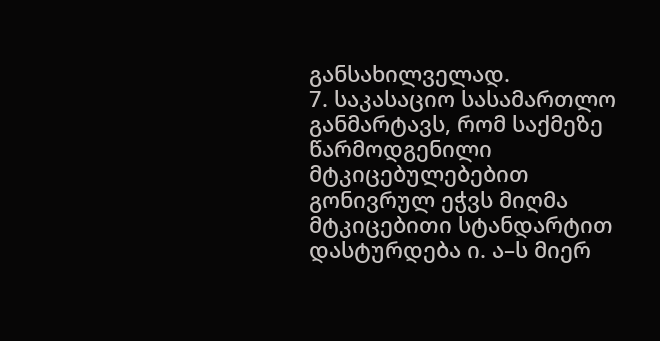განსახილველად.
7. საკასაციო სასამართლო განმარტავს, რომ საქმეზე წარმოდგენილი მტკიცებულებებით გონივრულ ეჭვს მიღმა მტკიცებითი სტანდარტით დასტურდება ი. ა–ს მიერ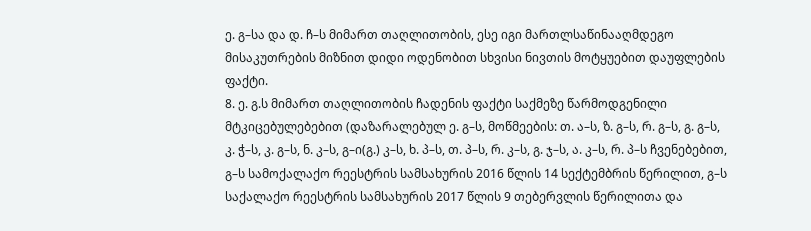ე. გ–სა და დ. ჩ–ს მიმართ თაღლითობის, ესე იგი მართლსაწინააღმდეგო მისაკუთრების მიზნით დიდი ოდენობით სხვისი ნივთის მოტყუებით დაუფლების ფაქტი.
8. ე. გ.ს მიმართ თაღლითობის ჩადენის ფაქტი საქმეზე წარმოდგენილი მტკიცებულებებით (დაზარალებულ ე. გ–ს, მოწმეების: თ. ა–ს, ზ. გ–ს, რ. გ–ს, გ. გ–ს, კ. ჭ–ს, კ. გ–ს, ნ. კ–ს, გ–ი(გ.) კ–ს, ხ. პ–ს, თ. პ–ს, რ. კ–ს, გ. ჯ–ს, ა. კ–ს, რ. პ–ს ჩვენებებით, გ–ს სამოქალაქო რეესტრის სამსახურის 2016 წლის 14 სექტემბრის წერილით, გ–ს საქალაქო რეესტრის სამსახურის 2017 წლის 9 თებერვლის წერილითა და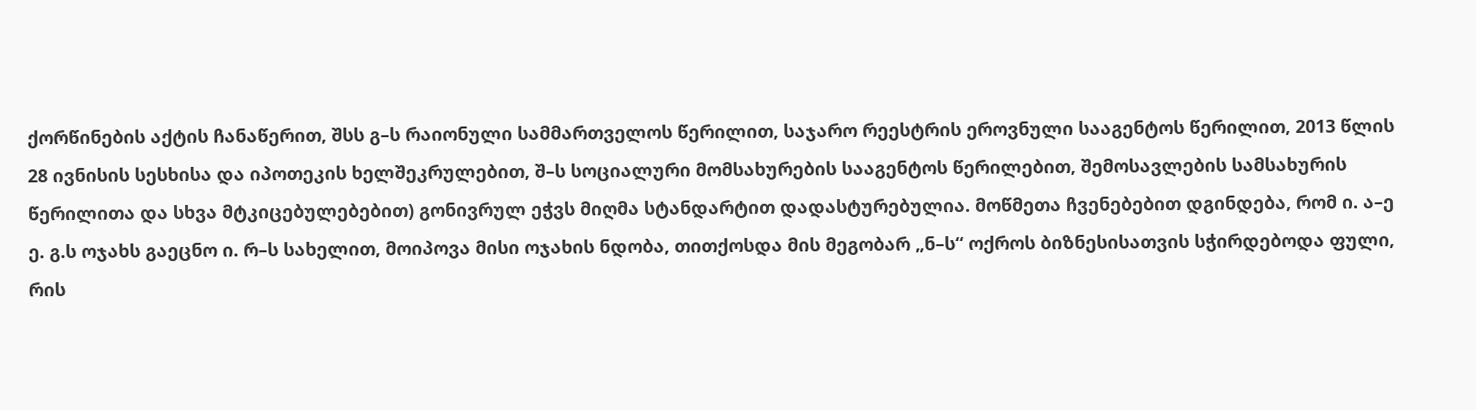ქორწინების აქტის ჩანაწერით, შსს გ–ს რაიონული სამმართველოს წერილით, საჯარო რეესტრის ეროვნული სააგენტოს წერილით, 2013 წლის 28 ივნისის სესხისა და იპოთეკის ხელშეკრულებით, შ–ს სოციალური მომსახურების სააგენტოს წერილებით, შემოსავლების სამსახურის წერილითა და სხვა მტკიცებულებებით) გონივრულ ეჭვს მიღმა სტანდარტით დადასტურებულია. მოწმეთა ჩვენებებით დგინდება, რომ ი. ა–ე ე. გ.ს ოჯახს გაეცნო ი. რ–ს სახელით, მოიპოვა მისი ოჯახის ნდობა, თითქოსდა მის მეგობარ „ნ–ს“ ოქროს ბიზნესისათვის სჭირდებოდა ფული, რის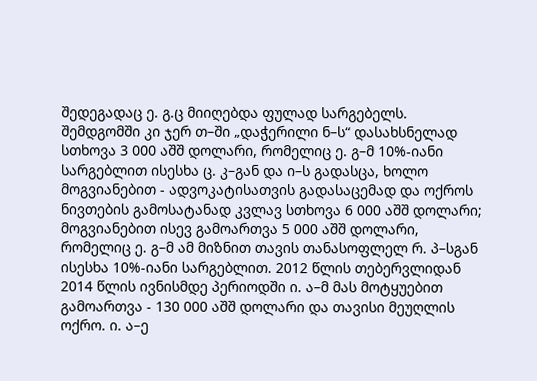შედეგადაც ე. გ.ც მიიღებდა ფულად სარგებელს. შემდგომში კი ჯერ თ–ში „დაჭერილი ნ–ს“ დასახსნელად სთხოვა 3 000 აშშ დოლარი, რომელიც ე. გ–მ 10%-იანი სარგებლით ისესხა ც. კ–გან და ი–ს გადასცა, ხოლო მოგვიანებით - ადვოკატისათვის გადასაცემად და ოქროს ნივთების გამოსატანად კვლავ სთხოვა 6 000 აშშ დოლარი; მოგვიანებით ისევ გამოართვა 5 000 აშშ დოლარი, რომელიც ე. გ–მ ამ მიზნით თავის თანასოფლელ რ. პ–სგან ისესხა 10%-იანი სარგებლით. 2012 წლის თებერვლიდან 2014 წლის ივნისმდე პერიოდში ი. ა–მ მას მოტყუებით გამოართვა - 130 000 აშშ დოლარი და თავისი მეუღლის ოქრო. ი. ა–ე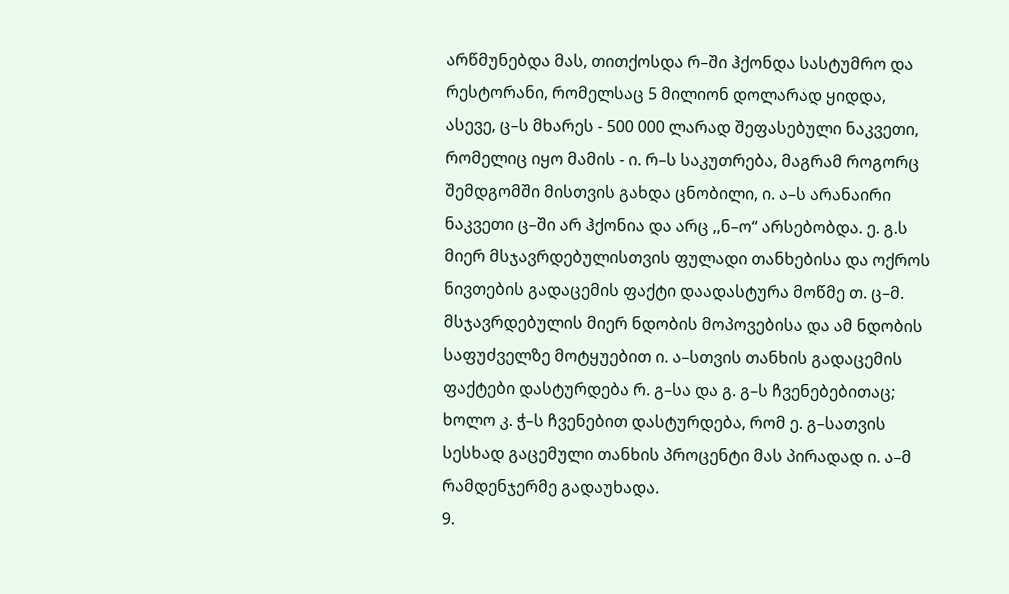არწმუნებდა მას, თითქოსდა რ–ში ჰქონდა სასტუმრო და რესტორანი, რომელსაც 5 მილიონ დოლარად ყიდდა, ასევე, ც–ს მხარეს - 500 000 ლარად შეფასებული ნაკვეთი, რომელიც იყო მამის - ი. რ–ს საკუთრება, მაგრამ როგორც შემდგომში მისთვის გახდა ცნობილი, ი. ა–ს არანაირი ნაკვეთი ც–ში არ ჰქონია და არც ,,ნ–ო“ არსებობდა. ე. გ.ს მიერ მსჯავრდებულისთვის ფულადი თანხებისა და ოქროს ნივთების გადაცემის ფაქტი დაადასტურა მოწმე თ. ც–მ. მსჯავრდებულის მიერ ნდობის მოპოვებისა და ამ ნდობის საფუძველზე მოტყუებით ი. ა–სთვის თანხის გადაცემის ფაქტები დასტურდება რ. გ–სა და გ. გ–ს ჩვენებებითაც; ხოლო კ. ჭ–ს ჩვენებით დასტურდება, რომ ე. გ–სათვის სესხად გაცემული თანხის პროცენტი მას პირადად ი. ა–მ რამდენჯერმე გადაუხადა.
9.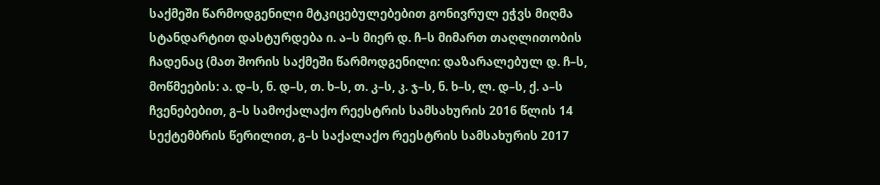საქმეში წარმოდგენილი მტკიცებულებებით გონივრულ ეჭვს მიღმა სტანდარტით დასტურდება ი. ა–ს მიერ დ. ჩ–ს მიმართ თაღლითობის ჩადენაც (მათ შორის საქმეში წარმოდგენილი: დაზარალებულ დ. ჩ–ს, მოწმეების: ა. დ–ს, ნ. დ–ს, თ. ხ–ს, თ. კ–ს, კ. ჯ–ს, ნ. ხ–ს, ლ. დ–ს, ქ. ა–ს ჩვენებებით, გ–ს სამოქალაქო რეესტრის სამსახურის 2016 წლის 14 სექტემბრის წერილით, გ–ს საქალაქო რეესტრის სამსახურის 2017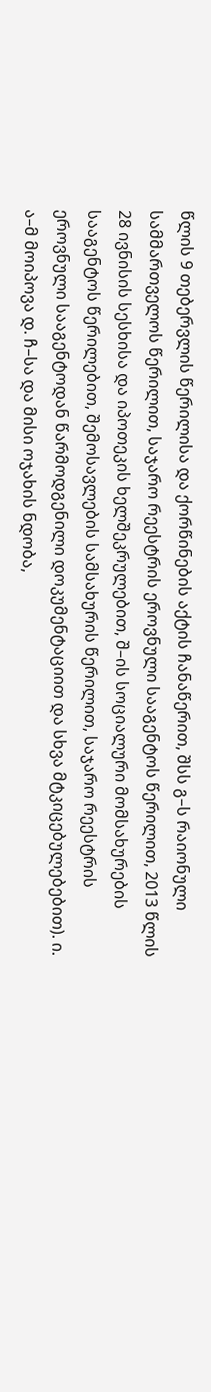წლის 9 თებერვლის წერილისა და ქორწინების აქტის ჩანაწერით, შსს გ–ს რაიონული სამმართველოს წერილით, საჯარო რეესტრის ეროვნული სააგენტოს წერილით, 2013 წლის 28 ივნისის სესხისა და იპოთეკის ხელშეკრულებით, შ–ის სოციალური მომსახურების სააგენტოს წერილებით, შემოსავლების სამსახურის წერილით, საჯარო რეესტრის ეროვნული სააგენტოდან წარმოდგენილი დოკუმენტაციით და სხვა მტკიცებულებებით). ი. ა–მ მოიპოვა დ. ჩ–სა და მისი ოჯახის ნდობა,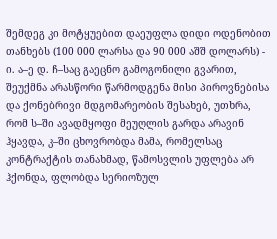შემდეგ კი მოტყუებით დაეუფლა დიდი ოდენობით თანხებს (100 000 ლარსა და 90 000 აშშ დოლარს) - ი. ა–ე დ. ჩ–საც გაეცნო გამოგონილი გვარით, შეუქმნა არასწორი წარმოდგენა მისი პიროვნებისა და ქონებრივი მდგომარეობის შესახებ, უთხრა, რომ ს–ში ავადმყოფი მეუღლის გარდა არავინ ჰყავდა, კ–ში ცხოვრობდა მამა, რომელსაც კონტრაქტის თანახმად, წამოსვლის უფლება არ ჰქონდა, ფლობდა სერიოზულ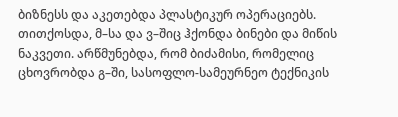ბიზნესს და აკეთებდა პლასტიკურ ოპერაციებს. თითქოსდა, მ–სა და ვ–შიც ჰქონდა ბინები და მიწის ნაკვეთი. არწმუნებდა, რომ ბიძამისი, რომელიც ცხოვრობდა გ–ში, სასოფლო-სამეურნეო ტექნიკის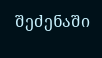შეძენაში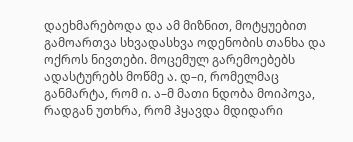დაეხმარებოდა და ამ მიზნით, მოტყუებით გამოართვა სხვადასხვა ოდენობის თანხა და ოქროს ნივთები. მოცემულ გარემოებებს ადასტურებს მოწმე ა. დ–ი, რომელმაც განმარტა, რომ ი. ა–მ მათი ნდობა მოიპოვა, რადგან უთხრა, რომ ჰყავდა მდიდარი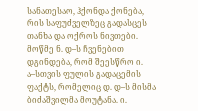სანათესაო, ჰქონდა ქონება, რის საფუძველზეც გადასცეს თანხა და ოქროს ნივთები. მოწმე ნ. დ–ს ჩვენებით დგინდება, რომ შეესწრო ი. ა–სთვის ფულის გადაცემის ფაქტს, რომელიც დ. დ–ს მისმა ბიძაშვილმა მოუტანა. ი.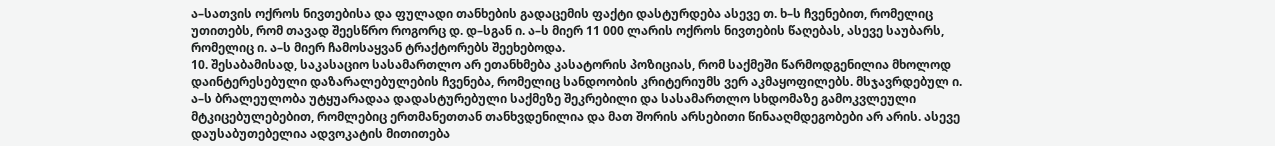ა–სათვის ოქროს ნივთებისა და ფულადი თანხების გადაცემის ფაქტი დასტურდება ასევე თ. ხ–ს ჩვენებით, რომელიც უთითებს, რომ თავად შეესწრო როგორც დ. დ–სგან ი. ა–ს მიერ 11 000 ლარის ოქროს ნივთების წაღებას, ასევე საუბარს, რომელიც ი. ა–ს მიერ ჩამოსაყვან ტრაქტორებს შეეხებოდა.
10. შესაბამისად, საკასაციო სასამართლო არ ეთანხმება კასატორის პოზიციას, რომ საქმეში წარმოდგენილია მხოლოდ დაინტერესებული დაზარალებულების ჩვენება, რომელიც სანდოობის კრიტერიუმს ვერ აკმაყოფილებს. მსჯავრდებულ ი. ა–ს ბრალეულობა უტყუარადაა დადასტურებული საქმეზე შეკრებილი და სასამართლო სხდომაზე გამოკვლეული მტკიცებულებებით, რომლებიც ერთმანეთთან თანხვდენილია და მათ შორის არსებითი წინააღმდეგობები არ არის. ასევე დაუსაბუთებელია ადვოკატის მითითება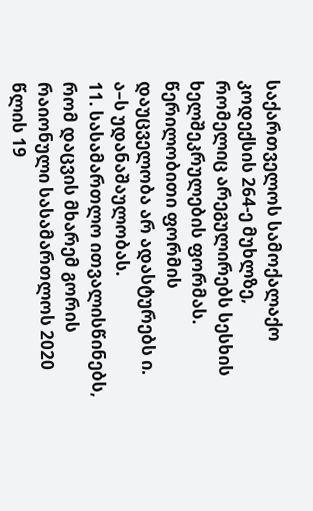საქართველოს სამოქალაქო კოდექსის 264-ე მუხლზე, რომელიც არეგულირებს სესხის ხელშეკრულების ფორმას. წერილობითი ფორმის დაუცველობა არ ადასტურებს ი. ა–ს უდანაშაულობას.
11. სასამართლო ითვალისწინებს, რომ დაცვის მხარემ გორის რაიონული სასამართლოს 2020 წლის 19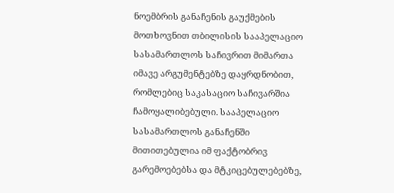ნოემბრის განაჩენის გაუქმების მოთხოვნით თბილისის სააპელაციო სასამართლოს საჩივრით მიმართა იმავე არგუმენტებზე დაყრდნობით, რომლებიც საკასაციო საჩივარშია ჩამოყალიბებული. სააპელაციო სასამართლოს განაჩენში მითითებულია იმ ფაქტობრივ გარემოებებსა და მტკიცებულებებზე,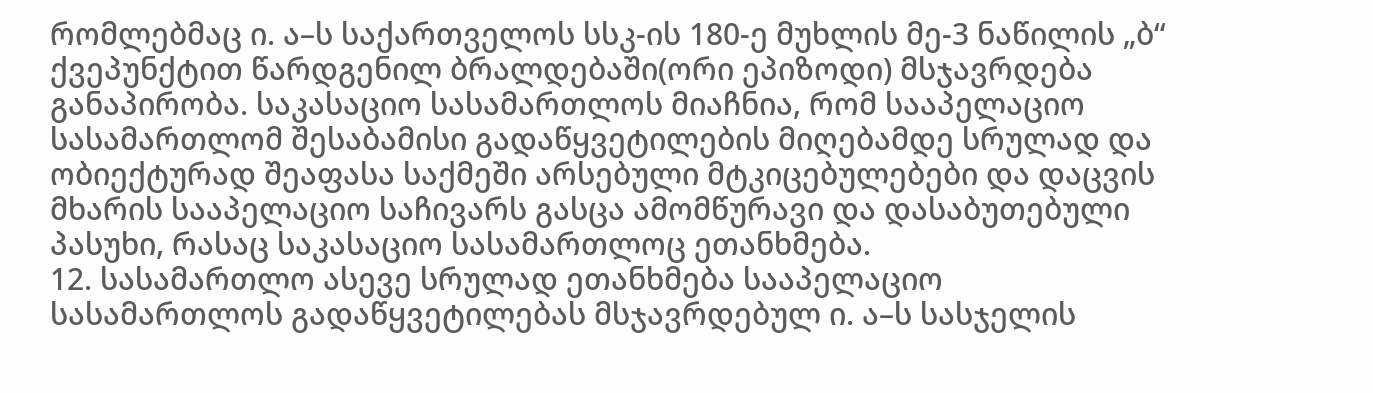რომლებმაც ი. ა–ს საქართველოს სსკ-ის 180-ე მუხლის მე-3 ნაწილის „ბ“ ქვეპუნქტით წარდგენილ ბრალდებაში(ორი ეპიზოდი) მსჯავრდება განაპირობა. საკასაციო სასამართლოს მიაჩნია, რომ სააპელაციო სასამართლომ შესაბამისი გადაწყვეტილების მიღებამდე სრულად და ობიექტურად შეაფასა საქმეში არსებული მტკიცებულებები და დაცვის მხარის სააპელაციო საჩივარს გასცა ამომწურავი და დასაბუთებული პასუხი, რასაც საკასაციო სასამართლოც ეთანხმება.
12. სასამართლო ასევე სრულად ეთანხმება სააპელაციო სასამართლოს გადაწყვეტილებას მსჯავრდებულ ი. ა–ს სასჯელის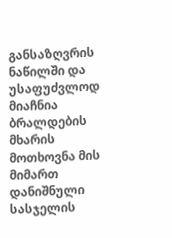განსაზღვრის ნაწილში და უსაფუძვლოდ მიაჩნია ბრალდების მხარის მოთხოვნა მის მიმართ დანიშნული სასჯელის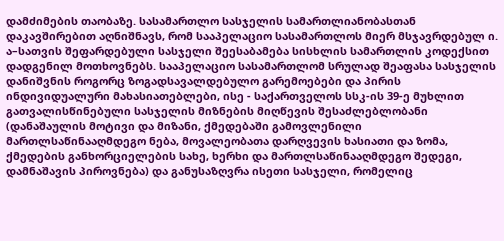დამძიმების თაობაზე. სასამართლო სასჯელის სამართლიანობასთან დაკავშირებით აღნიშნავს, რომ სააპელაციო სასამართლოს მიერ მსჯავრდებულ ი. ა–სათვის შეფარდებული სასჯელი შეესაბამება სისხლის სამართლის კოდექსით დადგენილ მოთხოვნებს. სააპელაციო სასამართლომ სრულად შეაფასა სასჯელის დანიშვნის როგორც ზოგადსავალდებულო გარემოებები და პირის ინდივიდუალური მახასიათებლები, ისე - საქართველოს სსკ-ის 39-ე მუხლით გათვალისწინებული სასჯელის მიზნების მიღწევის შესაძლებლობანი (დანაშაულის მოტივი და მიზანი, ქმედებაში გამოვლენილი მართლსაწინააღმდეგო ნება, მოვალეობათა დარღვევის ხასიათი და ზომა, ქმედების განხორციელების სახე, ხერხი და მართლსაწინააღმდეგო შედეგი, დამნაშავის პიროვნება) და განუსაზღვრა ისეთი სასჯელი, რომელიც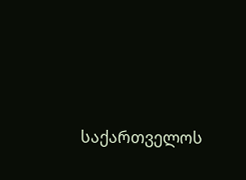საქართველოს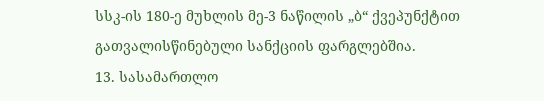სსკ-ის 180-ე მუხლის მე-3 ნაწილის „ბ“ ქვეპუნქტით გათვალისწინებული სანქციის ფარგლებშია.
13. სასამართლო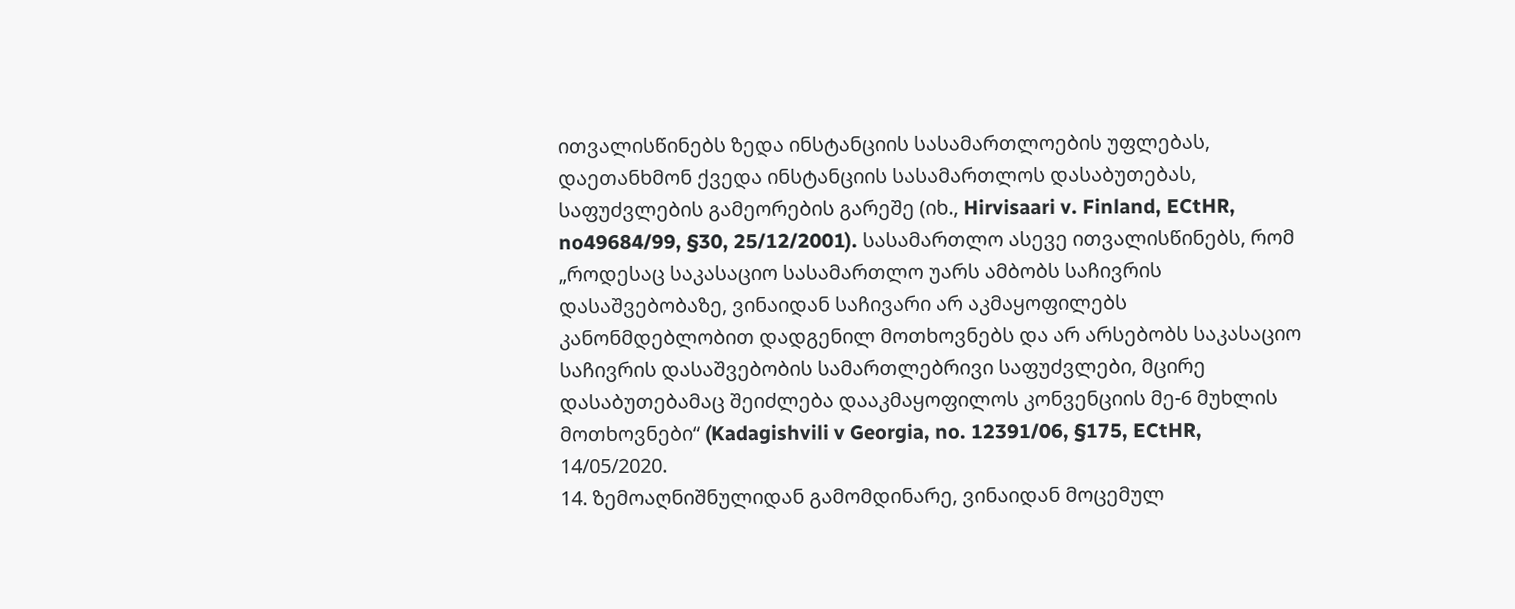ითვალისწინებს ზედა ინსტანციის სასამართლოების უფლებას, დაეთანხმონ ქვედა ინსტანციის სასამართლოს დასაბუთებას, საფუძვლების გამეორების გარეშე (იხ., Hirvisaari v. Finland, ECtHR, no49684/99, §30, 25/12/2001). სასამართლო ასევე ითვალისწინებს, რომ „როდესაც საკასაციო სასამართლო უარს ამბობს საჩივრის დასაშვებობაზე, ვინაიდან საჩივარი არ აკმაყოფილებს კანონმდებლობით დადგენილ მოთხოვნებს და არ არსებობს საკასაციო საჩივრის დასაშვებობის სამართლებრივი საფუძვლები, მცირე დასაბუთებამაც შეიძლება დააკმაყოფილოს კონვენციის მე-6 მუხლის მოთხოვნები“ (Kadagishvili v Georgia, no. 12391/06, §175, ECtHR, 14/05/2020.
14. ზემოაღნიშნულიდან გამომდინარე, ვინაიდან მოცემულ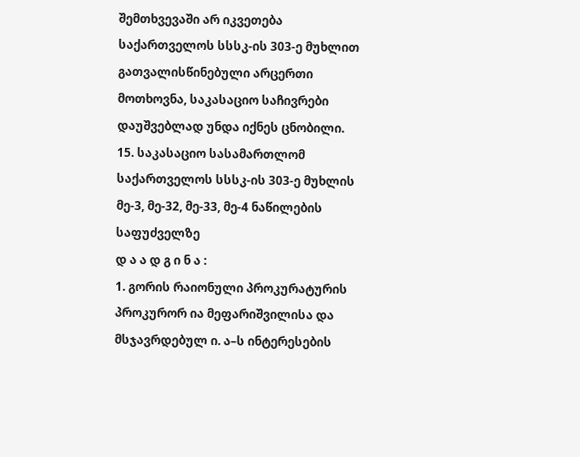შემთხვევაში არ იკვეთება საქართველოს სსსკ-ის 303-ე მუხლით გათვალისწინებული არცერთი მოთხოვნა, საკასაციო საჩივრები დაუშვებლად უნდა იქნეს ცნობილი.
15. საკასაციო სასამართლომ საქართველოს სსსკ-ის 303-ე მუხლის მე-3, მე-32, მე-33, მე-4 ნაწილების საფუძველზე
დ ა ა დ გ ი ნ ა :
1. გორის რაიონული პროკურატურის პროკურორ ია მეფარიშვილისა და მსჯავრდებულ ი. ა–ს ინტერესების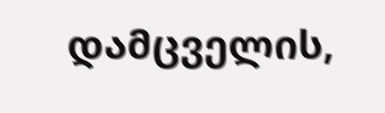დამცველის,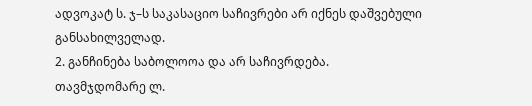ადვოკატ ს. ჯ–ს საკასაციო საჩივრები არ იქნეს დაშვებული განსახილველად.
2. განჩინება საბოლოოა და არ საჩივრდება.
თავმჯდომარე ლ.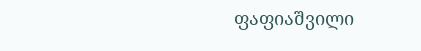ფაფიაშვილი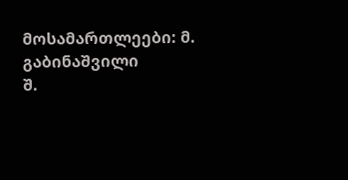მოსამართლეები: მ. გაბინაშვილი
შ.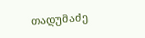თადუმაძე